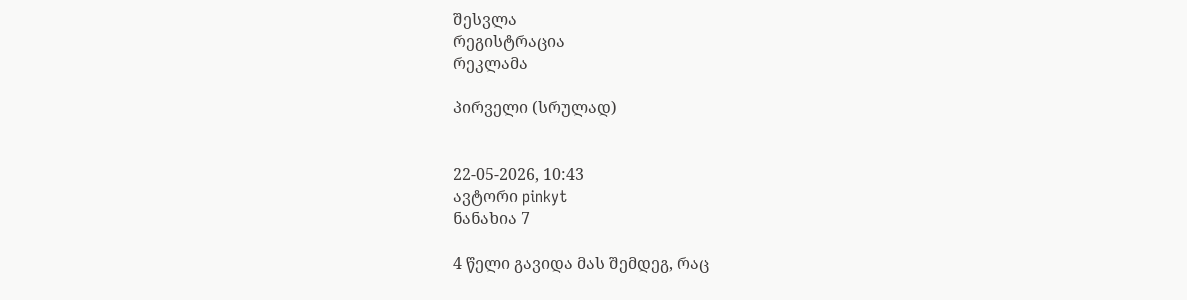შესვლა
რეგისტრაცია
რეკლამა

პირველი (სრულად)


22-05-2026, 10:43
ავტორი pinkyt
ნანახია 7

4 წელი გავიდა მას შემდეგ, რაც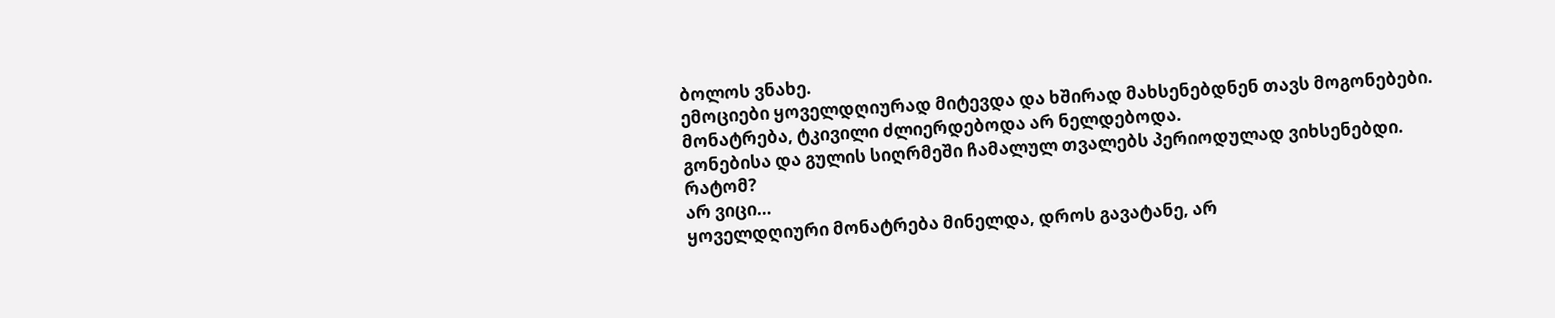ბოლოს ვნახე.
ემოციები ყოველდღიურად მიტევდა და ხშირად მახსენებდნენ თავს მოგონებები.
მონატრება, ტკივილი ძლიერდებოდა არ ნელდებოდა.
გონებისა და გულის სიღრმეში ჩამალულ თვალებს პერიოდულად ვიხსენებდი.
რატომ?
არ ვიცი…
ყოველდღიური მონატრება მინელდა, დროს გავატანე, არ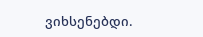ვიხსენებდი.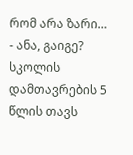რომ არა ზარი…
- ანა, გაიგე? სკოლის დამთავრების 5 წლის თავს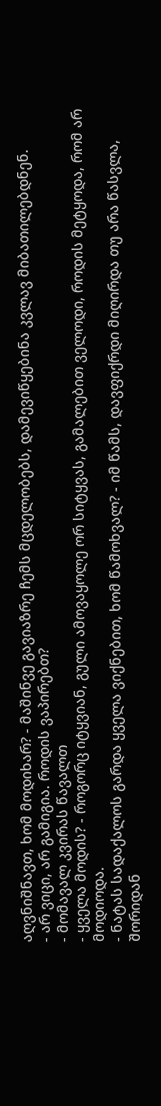აღვნიშნავთ, ხომ მოდიხარ? - მაშინვე გავიაზრე ჩემს მცდელობებს, დამევიწყებინა კვლავ მიბათილებდნენ.
- არ ვიცი, არ გამიგია. როდის ვაპირებთ?
- მომავალ კვირას წავალთ
- ყველა მოდის? - როგორც იტყვიან, გული ამოვაყოლე ორ სიტყვას, გამალებით ველოდი, როდის მეტყოდა, რომ არ მოდიოდა.
- ნატას სადაქალოს გარდა ყველა ვიქნებით, ხომ წამოხვალ? - იმ წამს, დავფიქრდი მიღირდა თუ არა წასვლა, შორიდან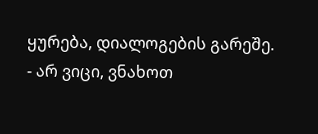ყურება, დიალოგების გარეშე.
- არ ვიცი, ვნახოთ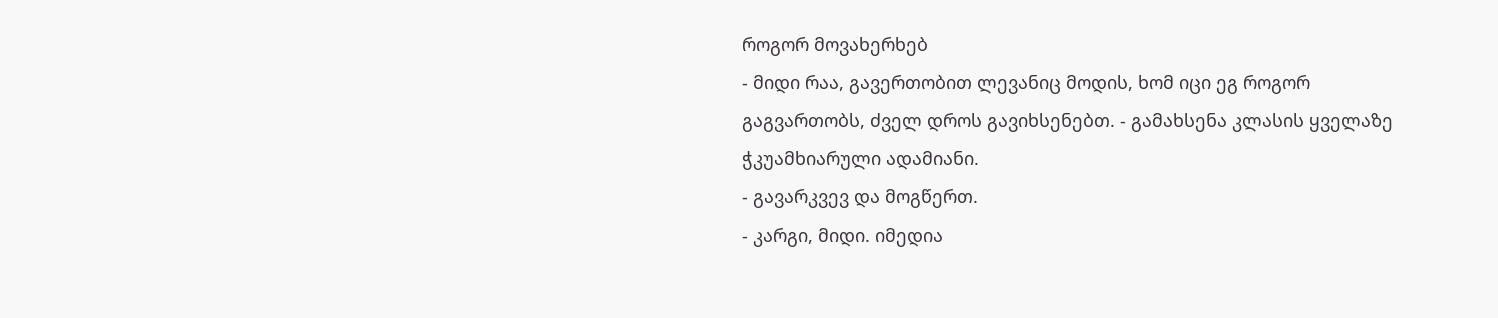როგორ მოვახერხებ
- მიდი რაა, გავერთობით ლევანიც მოდის, ხომ იცი ეგ როგორ გაგვართობს, ძველ დროს გავიხსენებთ. - გამახსენა კლასის ყველაზე ჭკუამხიარული ადამიანი.
- გავარკვევ და მოგწერთ.
- კარგი, მიდი. იმედია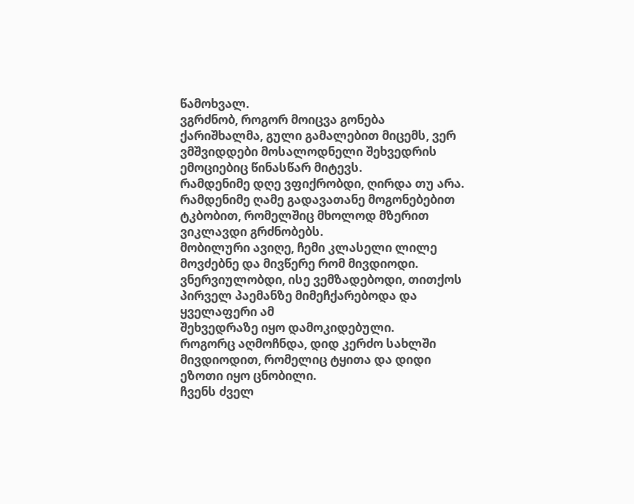წამოხვალ.
ვგრძნობ, როგორ მოიცვა გონება ქარიშხალმა, გული გამალებით მიცემს, ვერ ვმშვიდდები მოსალოდნელი შეხვედრის ემოციებიც წინასწარ მიტევს.
რამდენიმე დღე ვფიქრობდი, ღირდა თუ არა.
რამდენიმე ღამე გადავათანე მოგონებებით ტკბობით, რომელშიც მხოლოდ მზერით ვიკლავდი გრძნობებს.
მობილური ავიღე, ჩემი კლასელი ლილე მოვძებნე და მივწერე რომ მივდიოდი.
ვნერვიულობდი, ისე ვემზადებოდი, თითქოს პირველ პაემანზე მიმეჩქარებოდა და ყველაფერი ამ
შეხვედრაზე იყო დამოკიდებული.
როგორც აღმოჩნდა, დიდ კერძო სახლში მივდიოდით, რომელიც ტყითა და დიდი ეზოთი იყო ცნობილი.
ჩვენს ძველ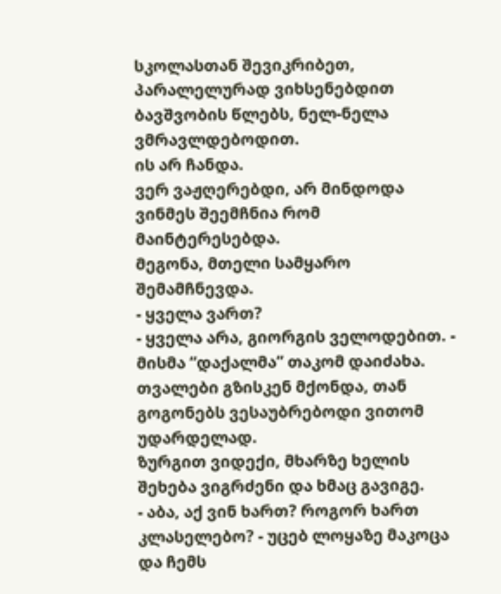სკოლასთან შევიკრიბეთ, პარალელურად ვიხსენებდით ბავშვობის წლებს, ნელ-ნელა ვმრავლდებოდით.
ის არ ჩანდა.
ვერ ვაჟღერებდი, არ მინდოდა ვინმეს შეემჩნია რომ მაინტერესებდა.
მეგონა, მთელი სამყარო შემამჩნევდა.
- ყველა ვართ?
- ყველა არა, გიორგის ველოდებით. - მისმა “დაქალმა” თაკომ დაიძახა.
თვალები გზისკენ მქონდა, თან გოგონებს ვესაუბრებოდი ვითომ უდარდელად.
ზურგით ვიდექი, მხარზე ხელის შეხება ვიგრძენი და ხმაც გავიგე.
- აბა, აქ ვინ ხართ? როგორ ხართ კლასელებო? - უცებ ლოყაზე მაკოცა და ჩემს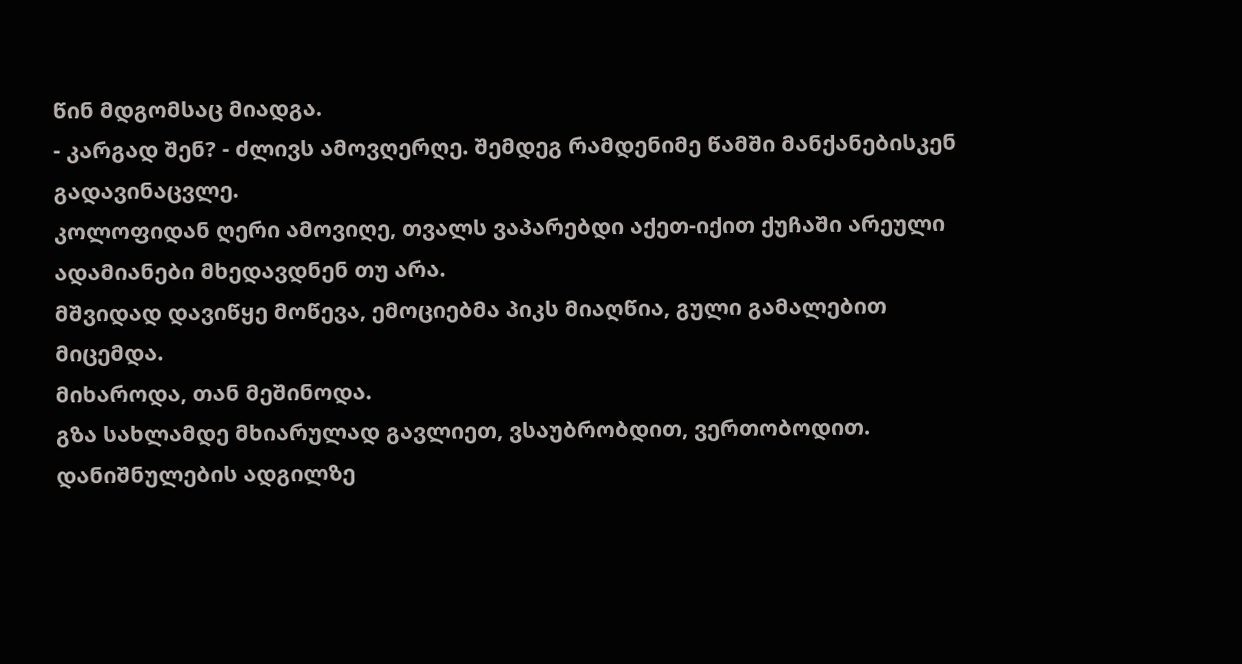წინ მდგომსაც მიადგა.
- კარგად შენ? - ძლივს ამოვღერღე. შემდეგ რამდენიმე წამში მანქანებისკენ გადავინაცვლე.
კოლოფიდან ღერი ამოვიღე, თვალს ვაპარებდი აქეთ-იქით ქუჩაში არეული ადამიანები მხედავდნენ თუ არა.
მშვიდად დავიწყე მოწევა, ემოციებმა პიკს მიაღწია, გული გამალებით მიცემდა.
მიხაროდა, თან მეშინოდა.
გზა სახლამდე მხიარულად გავლიეთ, ვსაუბრობდით, ვერთობოდით.
დანიშნულების ადგილზე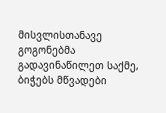მისვლისთანავე გოგონებმა გადავინაწილეთ საქმე, ბიჭებს მწვადები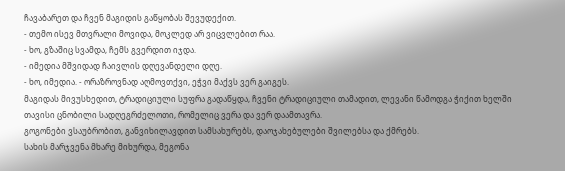ჩავაბარეთ და ჩვენ მაგიდის გაწყობას შევუდექით.
- თემო ისევ მთვრალი მოვიდა, მოკლედ არ ვიცვლებით რაა.
- ხო, გზაშიც სვამდა, ჩემს გვერდით იჯდა.
- იმედია მშვიდად ჩაივლის დღევანდელი დღე.
- ხო, იმედია. - ორაზროვნად აღმოვთქვი, ეჭვი მაქვს ვერ გაიგეს.
მაგიდას მივუსხედით, ტრადიციული სუფრა გადაწყდა, ჩვენი ტრადიციული თამადით, ლევანი წამოდგა ჭიქით ხელში თავისი ცნობილი სადღეგრძელოთი, რომელიც ვერა და ვერ დაამთავრა.
გოგონები ვსაუბრობით, განვიხილავდით სამსახურებს, დაოჯახებულები შვილებსა და ქმრებს.
სახის მარჯვენა მხარე მიხურდა, მეგონა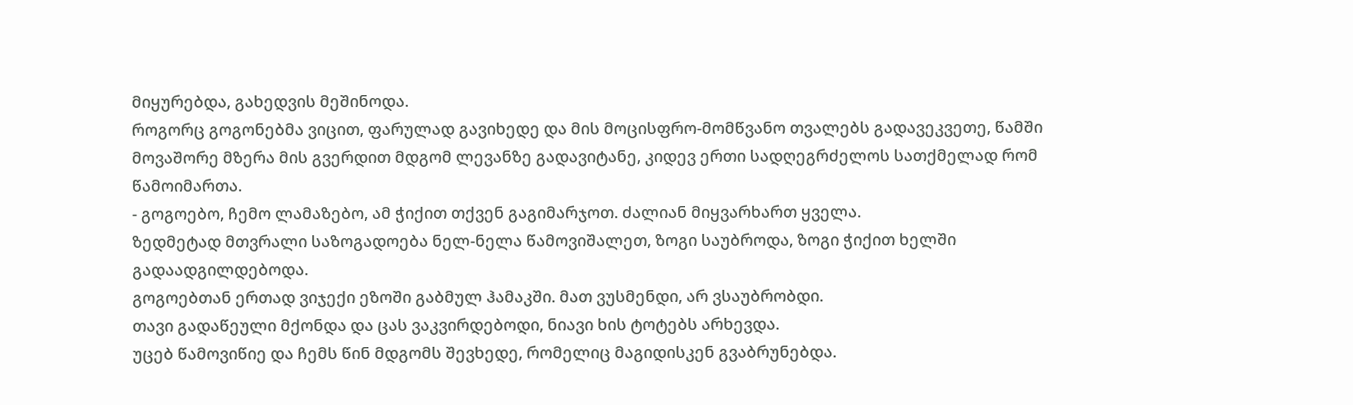მიყურებდა, გახედვის მეშინოდა.
როგორც გოგონებმა ვიცით, ფარულად გავიხედე და მის მოცისფრო-მომწვანო თვალებს გადავეკვეთე, წამში მოვაშორე მზერა მის გვერდით მდგომ ლევანზე გადავიტანე, კიდევ ერთი სადღეგრძელოს სათქმელად რომ წამოიმართა.
- გოგოებო, ჩემო ლამაზებო, ამ ჭიქით თქვენ გაგიმარჯოთ. ძალიან მიყვარხართ ყველა.
ზედმეტად მთვრალი საზოგადოება ნელ-ნელა წამოვიშალეთ, ზოგი საუბროდა, ზოგი ჭიქით ხელში გადაადგილდებოდა.
გოგოებთან ერთად ვიჯექი ეზოში გაბმულ ჰამაკში. მათ ვუსმენდი, არ ვსაუბრობდი.
თავი გადაწეული მქონდა და ცას ვაკვირდებოდი, ნიავი ხის ტოტებს არხევდა.
უცებ წამოვიწიე და ჩემს წინ მდგომს შევხედე, რომელიც მაგიდისკენ გვაბრუნებდა.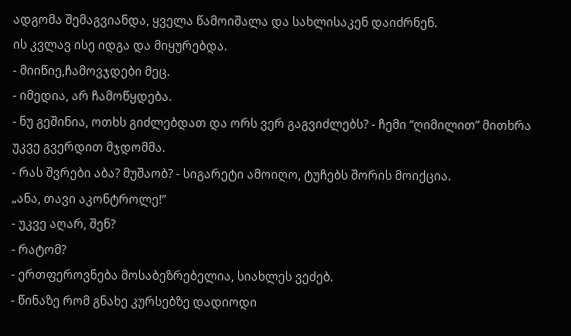ადგომა შემაგვიანდა, ყველა წამოიშალა და სახლისაკენ დაიძრნენ.
ის კვლავ ისე იდგა და მიყურებდა.
- მიიწიე,ჩამოვჯდები მეც.
- იმედია, არ ჩამოწყდება.
- ნუ გეშინია, ოთხს გიძლებდათ და ორს ვერ გაგვიძლებს? - ჩემი “ღიმილით” მითხრა უკვე გვერდით მჯდომმა.
- რას შვრები აბა? მუშაობ? - სიგარეტი ამოიღო, ტუჩებს შორის მოიქცია.
„ანა, თავი აკონტროლე!”
- უკვე აღარ, შენ?
- რატომ?
- ერთფეროვნება მოსაბეზრებელია, სიახლეს ვეძებ.
- წინაზე რომ გნახე კურსებზე დადიოდი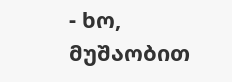- ხო, მუშაობით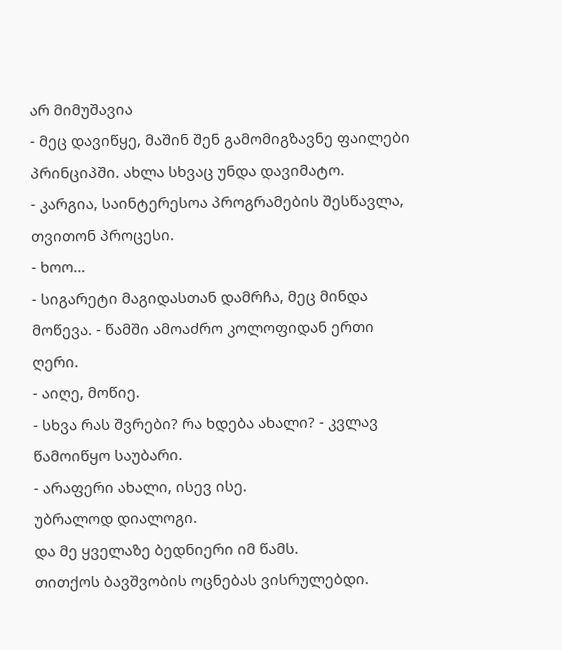არ მიმუშავია
- მეც დავიწყე, მაშინ შენ გამომიგზავნე ფაილები პრინციპში. ახლა სხვაც უნდა დავიმატო.
- კარგია, საინტერესოა პროგრამების შესწავლა, თვითონ პროცესი.
- ხოო…
- სიგარეტი მაგიდასთან დამრჩა, მეც მინდა მოწევა. - წამში ამოაძრო კოლოფიდან ერთი ღერი.
- აიღე, მოწიე.
- სხვა რას შვრები? რა ხდება ახალი? - კვლავ წამოიწყო საუბარი.
- არაფერი ახალი, ისევ ისე.
უბრალოდ დიალოგი.
და მე ყველაზე ბედნიერი იმ წამს.
თითქოს ბავშვობის ოცნებას ვისრულებდი.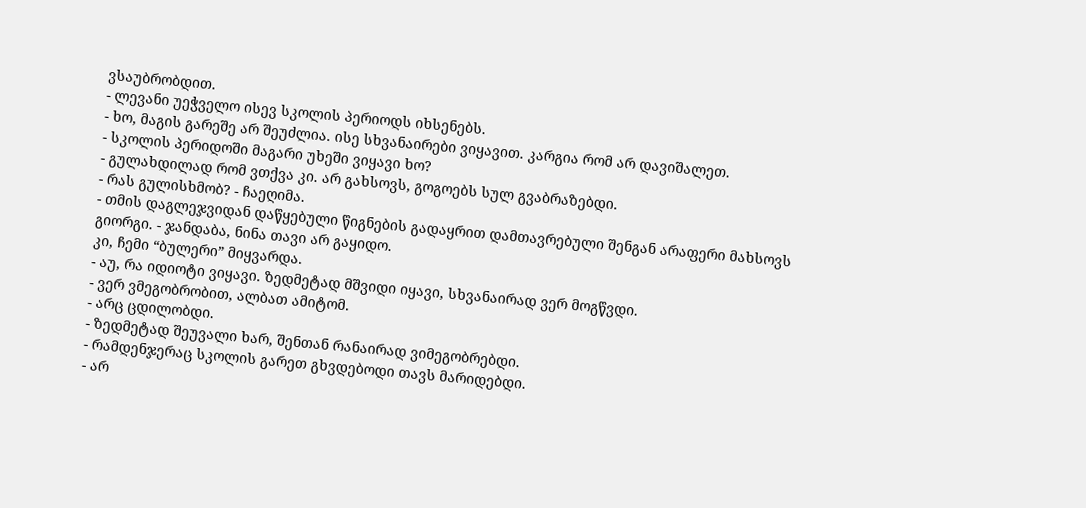ვსაუბრობდით.
- ლევანი უეჭველო ისევ სკოლის პერიოდს იხსენებს.
- ხო, მაგის გარეშე არ შეუძლია. ისე სხვანაირები ვიყავით. კარგია რომ არ დავიშალეთ.
- სკოლის პერიდოში მაგარი უხეში ვიყავი ხო?
- გულახდილად რომ ვთქვა კი. არ გახსოვს, გოგოებს სულ გვაბრაზებდი.
- რას გულისხმობ? - ჩაეღიმა.
- თმის დაგლეჯვიდან დაწყებული წიგნების გადაყრით დამთავრებული შენგან არაფერი მახსოვს გიორგი. - ჯანდაბა, ნინა თავი არ გაყიდო.
კი, ჩემი “ბულერი” მიყვარდა.
- აუ, რა იდიოტი ვიყავი. ზედმეტად მშვიდი იყავი, სხვანაირად ვერ მოგწვდი.
- ვერ ვმეგობრობით, ალბათ ამიტომ.
- არც ცდილობდი.
- ზედმეტად შეუვალი ხარ, შენთან რანაირად ვიმეგობრებდი.
- რამდენჯერაც სკოლის გარეთ გხვდებოდი თავს მარიდებდი.
- არ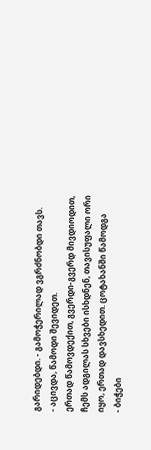გარიდებდი. - გამოჭერილად ვგრძნობდი თავს.
- აცივდა, წამოდი შევიდეთ.
ერთად წამოვდექით, გვერდი-გვერდ მივდიოდით, ჩემს ადგილას სხვები ისხდნენ, თავისუფალი ორი იყო, ერთად დავსხედით. ცოტახანში წამოდგა
- ბიჭები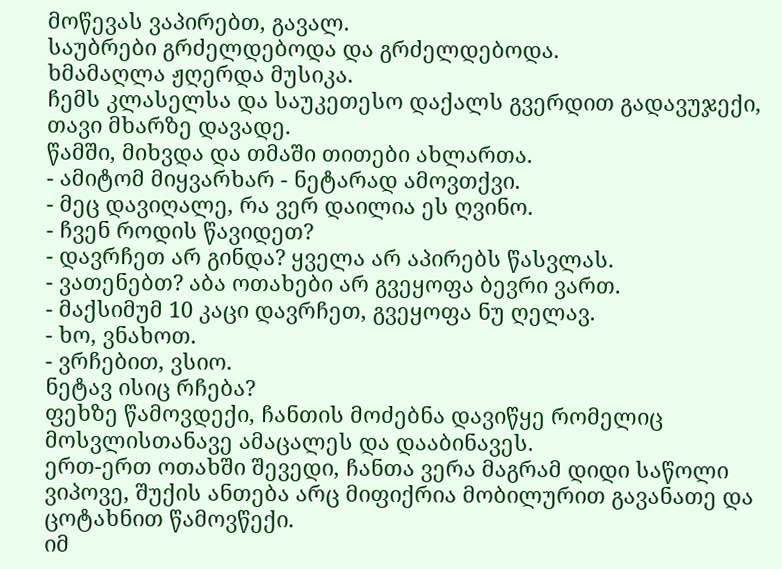მოწევას ვაპირებთ, გავალ.
საუბრები გრძელდებოდა და გრძელდებოდა.
ხმამაღლა ჟღერდა მუსიკა.
ჩემს კლასელსა და საუკეთესო დაქალს გვერდით გადავუჯექი, თავი მხარზე დავადე.
წამში, მიხვდა და თმაში თითები ახლართა.
- ამიტომ მიყვარხარ - ნეტარად ამოვთქვი.
- მეც დავიღალე, რა ვერ დაილია ეს ღვინო.
- ჩვენ როდის წავიდეთ?
- დავრჩეთ არ გინდა? ყველა არ აპირებს წასვლას.
- ვათენებთ? აბა ოთახები არ გვეყოფა ბევრი ვართ.
- მაქსიმუმ 10 კაცი დავრჩეთ, გვეყოფა ნუ ღელავ.
- ხო, ვნახოთ.
- ვრჩებით, ვსიო.
ნეტავ ისიც რჩება?
ფეხზე წამოვდექი, ჩანთის მოძებნა დავიწყე რომელიც მოსვლისთანავე ამაცალეს და დააბინავეს.
ერთ-ერთ ოთახში შევედი, ჩანთა ვერა მაგრამ დიდი საწოლი ვიპოვე, შუქის ანთება არც მიფიქრია მობილურით გავანათე და ცოტახნით წამოვწექი.
იმ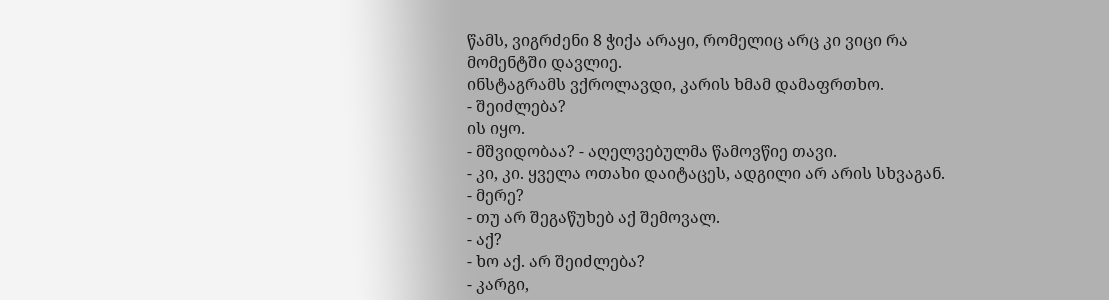წამს, ვიგრძენი 8 ჭიქა არაყი, რომელიც არც კი ვიცი რა მომენტში დავლიე.
ინსტაგრამს ვქროლავდი, კარის ხმამ დამაფრთხო.
- შეიძლება?
ის იყო.
- მშვიდობაა? - აღელვებულმა წამოვწიე თავი.
- კი, კი. ყველა ოთახი დაიტაცეს, ადგილი არ არის სხვაგან.
- მერე?
- თუ არ შეგაწუხებ აქ შემოვალ.
- აქ?
- ხო აქ. არ შეიძლება?
- კარგი,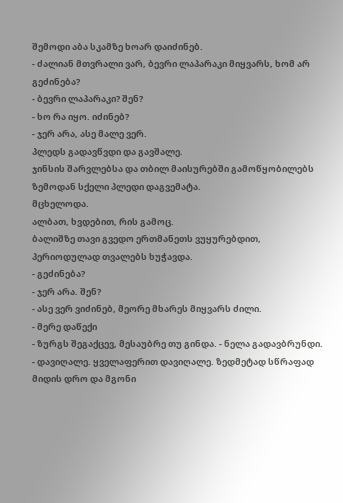შემოდი აბა სკამზე ხოარ დაიძინებ.
- ძალიან მთვრალი ვარ, ბევრი ლაპარაკი მიყვარს, ხომ არ გეძინება?
- ბევრი ლაპარაკი? შენ?
- ხო რა იყო. იძინებ?
- ჯერ არა, ასე მალე ვერ.
პლედს გადავწვდი და გავშალე.
ჯინსის შარვლებსა და თბილ მაისურებში გამოწყობილებს ზემოდან სქელი პლედი დაგვემატა.
მცხელოდა.
ალბათ, ხვდებით, რის გამოც.
ბალიშზე თავი გვედო ერთმანეთს ვუყურებდით, პერიოდულად თვალებს ხუჭავდა.
- გეძინება?
- ჯერ არა. შენ?
- ასე ვერ ვიძინებ, მეორე მხარეს მიყვარს ძილი.
- მერე დაწექი
- ზურგს შეგაქცევ, მესაუბრე თუ გინდა. - ნელა გადავბრუნდი.
- დავიღალე. ყველაფერით დავიღალე. ზედმეტად სწრაფად მიდის დრო და მგონი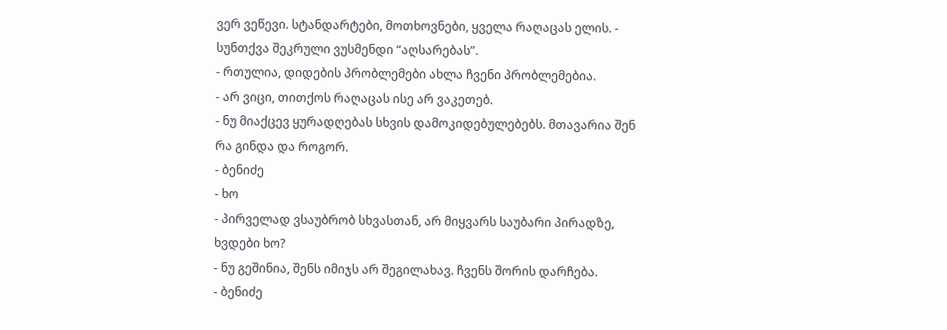ვერ ვეწევი. სტანდარტები, მოთხოვნები, ყველა რაღაცას ელის. - სუნთქვა შეკრული ვუსმენდი “აღსარებას”.
- რთულია, დიდების პრობლემები ახლა ჩვენი პრობლემებია.
- არ ვიცი, თითქოს რაღაცას ისე არ ვაკეთებ.
- ნუ მიაქცევ ყურადღებას სხვის დამოკიდებულებებს. მთავარია შენ რა გინდა და როგორ.
- ბენიძე
- ხო
- პირველად ვსაუბრობ სხვასთან, არ მიყვარს საუბარი პირადზე, ხვდები ხო?
- ნუ გეშინია, შენს იმიჯს არ შეგილახავ. ჩვენს შორის დარჩება.
- ბენიძე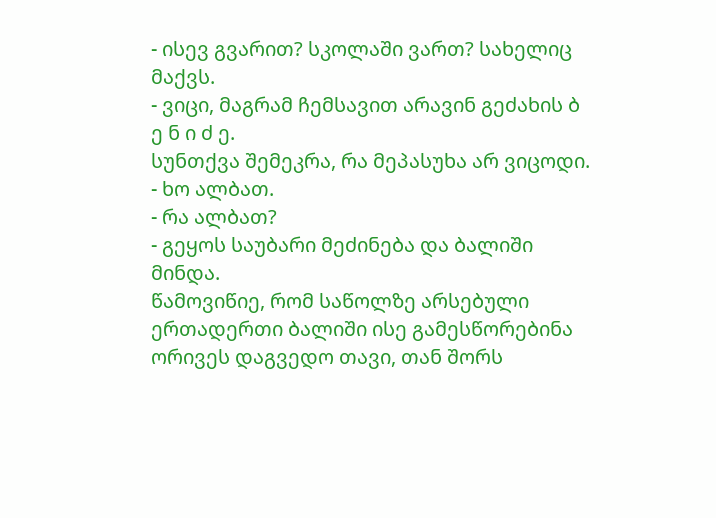- ისევ გვარით? სკოლაში ვართ? სახელიც მაქვს.
- ვიცი, მაგრამ ჩემსავით არავინ გეძახის ბ ე ნ ი ძ ე.
სუნთქვა შემეკრა, რა მეპასუხა არ ვიცოდი.
- ხო ალბათ.
- რა ალბათ?
- გეყოს საუბარი მეძინება და ბალიში მინდა.
წამოვიწიე, რომ საწოლზე არსებული ერთადერთი ბალიში ისე გამესწორებინა ორივეს დაგვედო თავი, თან შორს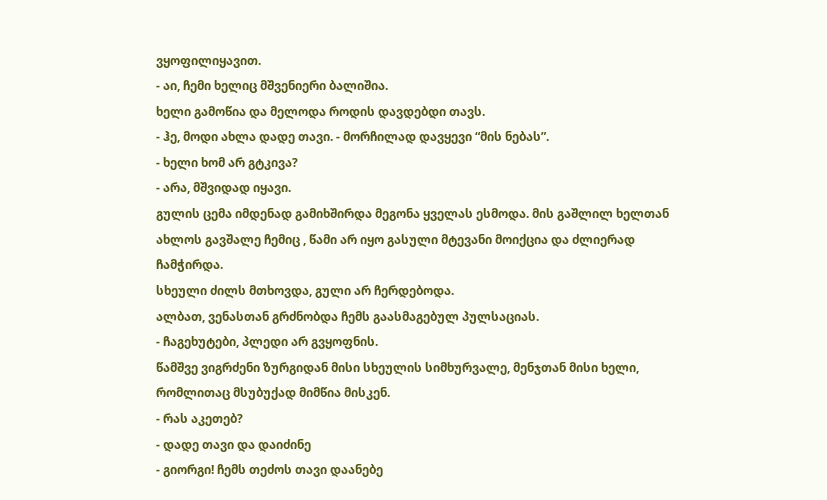ვყოფილიყავით.
- აი, ჩემი ხელიც მშვენიერი ბალიშია.
ხელი გამოწია და მელოდა როდის დავდებდი თავს.
- ჰე, მოდი ახლა დადე თავი. - მორჩილად დავყევი “მის ნებას”.
- ხელი ხომ არ გტკივა?
- არა, მშვიდად იყავი.
გულის ცემა იმდენად გამიხშირდა მეგონა ყველას ესმოდა. მის გაშლილ ხელთან ახლოს გავშალე ჩემიც , წამი არ იყო გასული მტევანი მოიქცია და ძლიერად ჩამჭირდა.
სხეული ძილს მთხოვდა, გული არ ჩერდებოდა.
ალბათ, ვენასთან გრძნობდა ჩემს გაასმაგებულ პულსაციას.
- ჩაგეხუტები, პლედი არ გვყოფნის.
წამშვე ვიგრძენი ზურგიდან მისი სხეულის სიმხურვალე, მენჯთან მისი ხელი, რომლითაც მსუბუქად მიმწია მისკენ.
- რას აკეთებ?
- დადე თავი და დაიძინე
- გიორგი! ჩემს თეძოს თავი დაანებე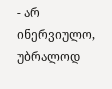- არ ინერვიულო, უბრალოდ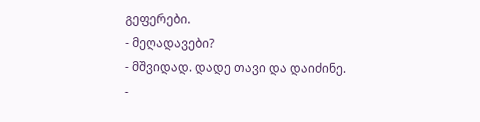გეფერები.
- მეღადავები?
- მშვიდად. დადე თავი და დაიძინე.
-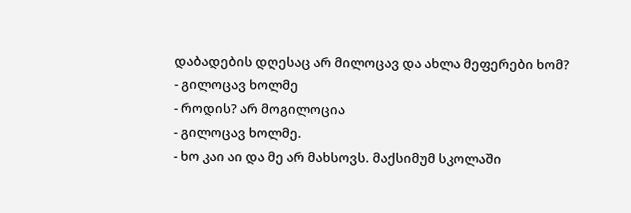დაბადების დღესაც არ მილოცავ და ახლა მეფერები ხომ?
- გილოცავ ხოლმე
- როდის? არ მოგილოცია
- გილოცავ ხოლმე.
- ხო კაი აი და მე არ მახსოვს. მაქსიმუმ სკოლაში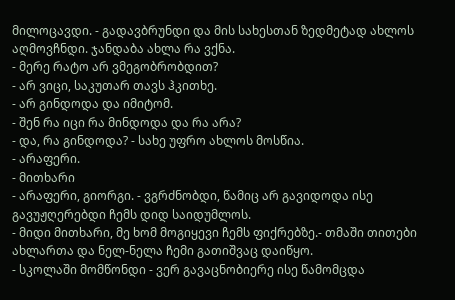მილოცავდი. - გადავბრუნდი და მის სახესთან ზედმეტად ახლოს აღმოვჩნდი. ჯანდაბა ახლა რა ვქნა.
- მერე რატო არ ვმეგობრობდით?
- არ ვიცი, საკუთარ თავს ჰკითხე.
- არ გინდოდა და იმიტომ.
- შენ რა იცი რა მინდოდა და რა არა?
- და, რა გინდოდა? - სახე უფრო ახლოს მოსწია.
- არაფერი.
- მითხარი
- არაფერი, გიორგი. - ვგრძნობდი, წამიც არ გავიდოდა ისე გავუჟღერებდი ჩემს დიდ საიდუმლოს.
- მიდი მითხარი, მე ხომ მოგიყევი ჩემს ფიქრებზე.- თმაში თითები ახლართა და ნელ-ნელა ჩემი გათიშვაც დაიწყო.
- სკოლაში მომწონდი - ვერ გავაცნობიერე ისე წამომცდა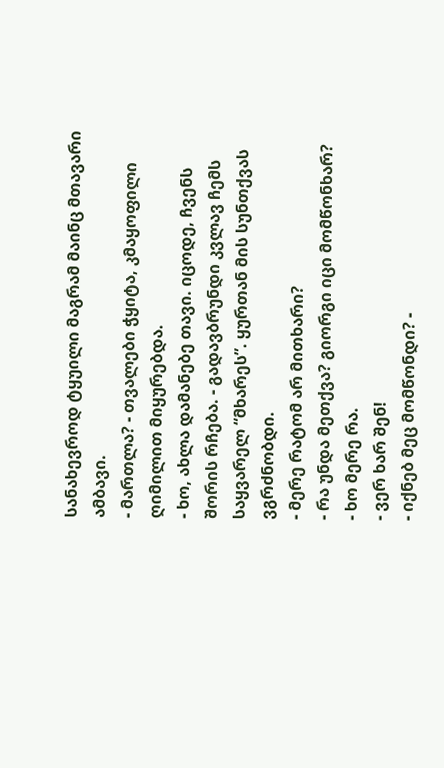სანახევროდ ტყუილი მაგრამ მაინც მთავარი ამბავი.
- მართლა? - თვალები ჭყიტა, კმაყოფილი ღიმილით მიყურებდა.
- ხო, ახლა დამანებე თავი. იცოდე, ჩვენს შორის რჩება. - გადავბრუნდი კვლავ ჩემს საყვარელ “მხარეს”. ყურთან მის სუნთქვას ვგრძნობდი.
- მერე რატომ არ მითხარი?
- რა უნდა მეთქვა? გიორგი იცი მომწონხარ?
- ხო მერე რა.
- ვერ ხარ შენ!
- იქნებ მეც მომწონდი? -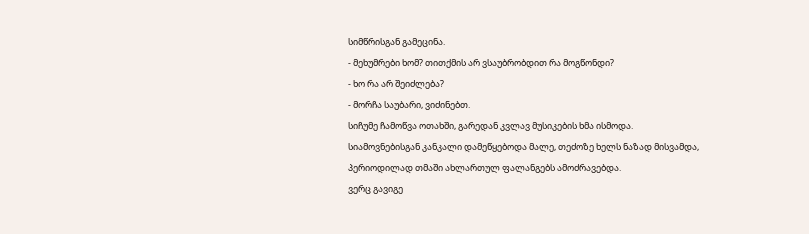სიმწრისგან გამეცინა.
- მეხუმრები ხომ? თითქმის არ ვსაუბრობდით რა მოგწონდი?
- ხო რა არ შეიძლება?
- მორჩა საუბარი, ვიძინებთ.
სიჩუმე ჩამოწვა ოთახში, გარედან კვლავ მუსიკების ხმა ისმოდა.
სიამოვნებისგან კანკალი დამეწყებოდა მალე, თეძოზე ხელს ნაზად მისვამდა, პერიოდილად თმაში ახლართულ ფალანგებს ამოძრავებდა.
ვერც გავიგე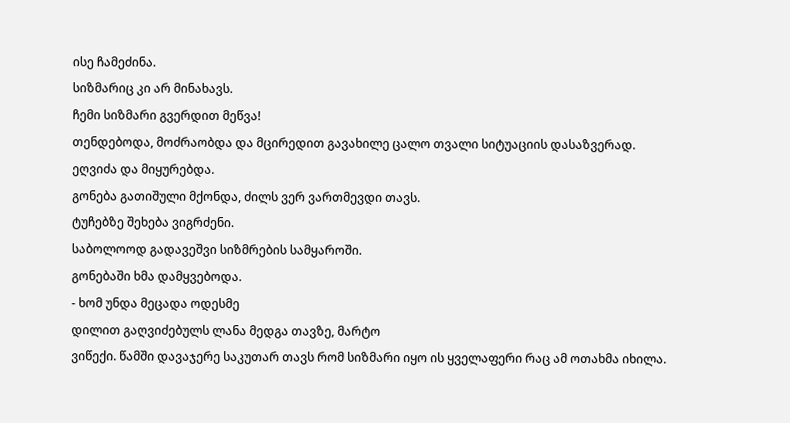ისე ჩამეძინა.
სიზმარიც კი არ მინახავს.
ჩემი სიზმარი გვერდით მეწვა!
თენდებოდა, მოძრაობდა და მცირედით გავახილე ცალო თვალი სიტუაციის დასაზვერად.
ეღვიძა და მიყურებდა.
გონება გათიშული მქონდა, ძილს ვერ ვართმევდი თავს.
ტუჩებზე შეხება ვიგრძენი.
საბოლოოდ გადავეშვი სიზმრების სამყაროში.
გონებაში ხმა დამყვებოდა.
- ხომ უნდა მეცადა ოდესმე
დილით გაღვიძებულს ლანა მედგა თავზე, მარტო
ვიწექი. წამში დავაჯერე საკუთარ თავს რომ სიზმარი იყო ის ყველაფერი რაც ამ ოთახმა იხილა.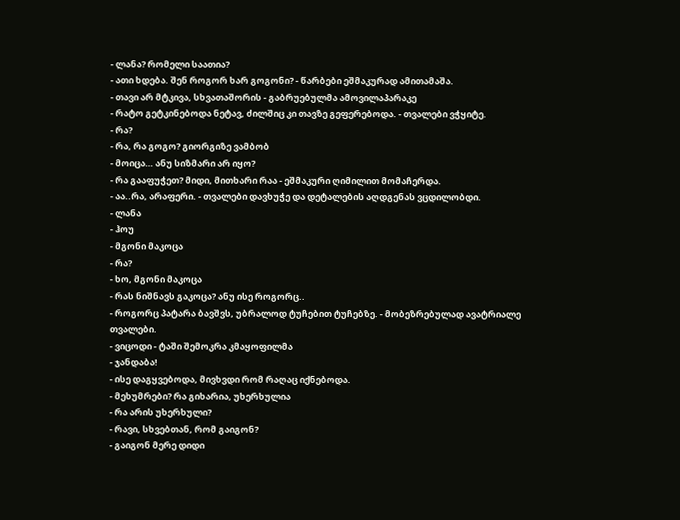- ლანა? რომელი საათია?
- ათი ხდება. შენ როგორ ხარ გოგონი? - წარბები ეშმაკურად ამითამაშა.
- თავი არ მტკივა, სხვათაშორის - გაბრუებულმა ამოვილაპარაკე
- რატო გეტკინებოდა ნეტავ, ძილშიც კი თავზე გეფერებოდა. - თვალები ვჭყიტე.
- რა?
- რა, რა გოგო? გიორგიზე ვამბობ
- მოიცა… ანუ სიზმარი არ იყო?
- რა გააფუჭეთ? მიდი, მითხარი რაა - ეშმაკური ღიმილით მომაჩერდა.
- აა..რა, არაფერი. - თვალები დავხუჭე და დეტალების აღდგენას ვცდილობდი.
- ლანა
- ჰოუ
- მგონი მაკოცა
- რა?
- ხო, მგონი მაკოცა
- რას ნიშნავს გაკოცა? ანუ ისე როგორც..
- როგორც პატარა ბავშვს, უბრალოდ ტუჩებით ტუჩებზე. - მობეზრებულად ავატრიალე თვალები.
- ვიცოდი - ტაში შემოკრა კმაყოფილმა
- ჯანდაბა!
- ისე დაგყვებოდა, მივხვდი რომ რაღაც იქნებოდა.
- მეხუმრები? რა გიხარია, უხერხულია
- რა არის უხერხული?
- რავი, სხვებთან, რომ გაიგონ?
- გაიგონ მერე დიდი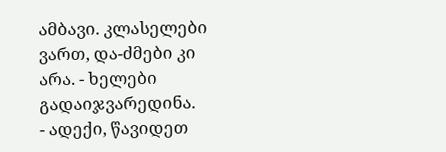ამბავი. კლასელები ვართ, და-ძმები კი არა. - ხელები გადაიჯვარედინა.
- ადექი, წავიდეთ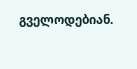გველოდებიან.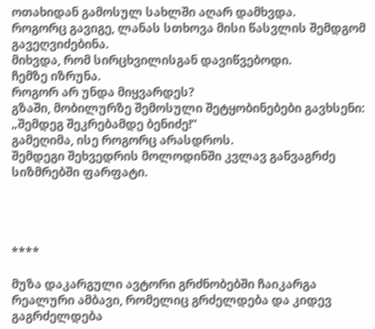ოთახიდან გამოსულ სახლში აღარ დამხვდა.
როგორც გავიგე, ლანას სთხოვა მისი წასვლის შემდგომ გავეღვიძებინა.
მიხვდა, რომ სირცხვილისგან დავიწვებოდი.
ჩემზე იზრუნა.
როგორ არ უნდა მიყვარდეს?
გზაში, მობილურზე შემოსული შეტყობინებები გავხსენი:
„შემდეგ შეკრებამდე ბენიძე!”
გამეღიმა, ისე როგორც არასდროს.
შემდეგი შეხვედრის მოლოდინში კვლავ განვაგრძე სიზმრებში ფარფატი.




****

მუზა დაკარგული ავტორი გრძნობებში ჩაიკარგა
რეალური ამბავი, რომელიც გრძელდება და კიდევ გაგრძელდება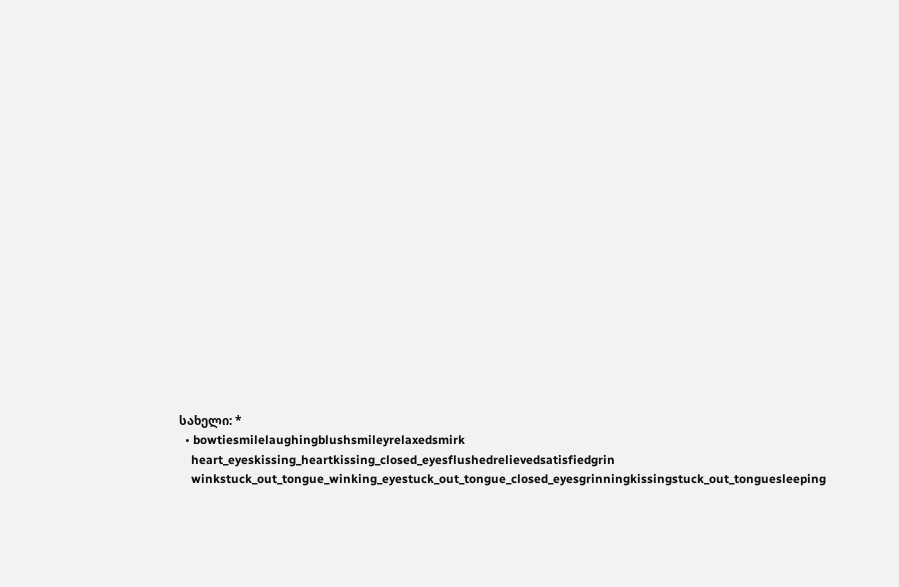სახელი: *
  • bowtiesmilelaughingblushsmileyrelaxedsmirk
    heart_eyeskissing_heartkissing_closed_eyesflushedrelievedsatisfiedgrin
    winkstuck_out_tongue_winking_eyestuck_out_tongue_closed_eyesgrinningkissingstuck_out_tonguesleeping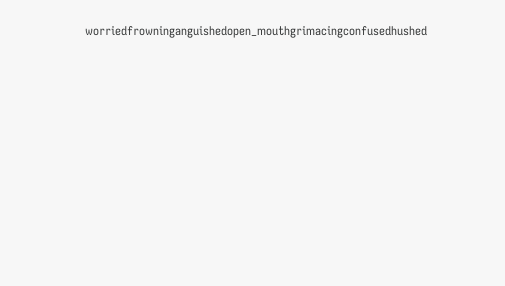worriedfrowninganguishedopen_mouthgrimacingconfusedhushed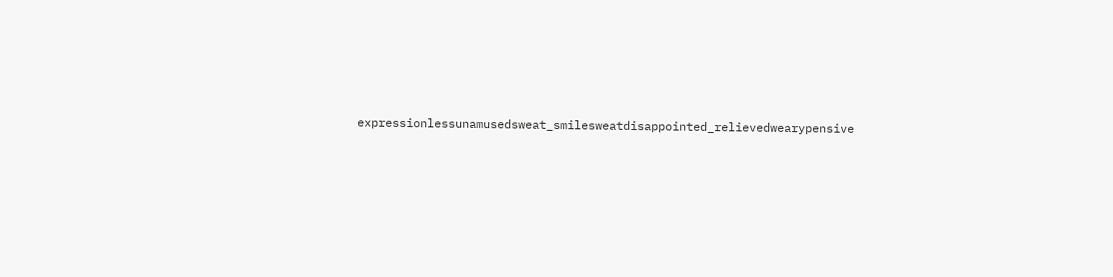expressionlessunamusedsweat_smilesweatdisappointed_relievedwearypensive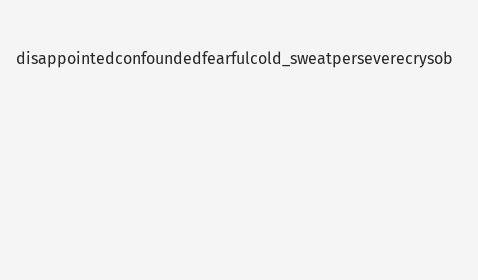disappointedconfoundedfearfulcold_sweatperseverecrysob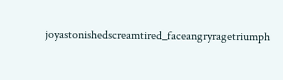joyastonishedscreamtired_faceangryragetriumph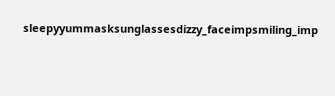sleepyyummasksunglassesdizzy_faceimpsmiling_imp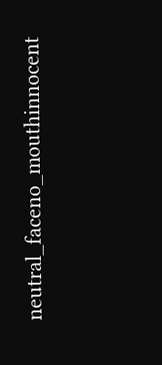neutral_faceno_mouthinnocent